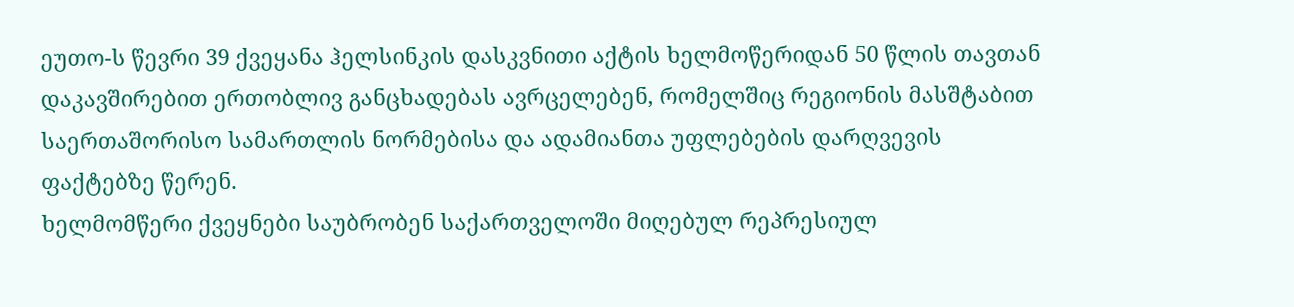ეუთო-ს წევრი 39 ქვეყანა ჰელსინკის დასკვნითი აქტის ხელმოწერიდან 50 წლის თავთან დაკავშირებით ერთობლივ განცხადებას ავრცელებენ, რომელშიც რეგიონის მასშტაბით საერთაშორისო სამართლის ნორმებისა და ადამიანთა უფლებების დარღვევის ფაქტებზე წერენ.
ხელმომწერი ქვეყნები საუბრობენ საქართველოში მიღებულ რეპრესიულ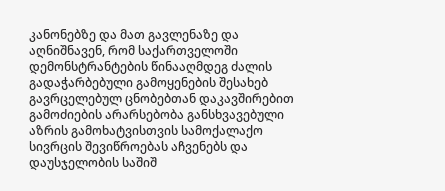კანონებზე და მათ გავლენაზე და აღნიშნავენ, რომ საქართველოში დემონსტრანტების წინააღმდეგ ძალის გადაჭარბებული გამოყენების შესახებ გავრცელებულ ცნობებთან დაკავშირებით გამოძიების არარსებობა განსხვავებული აზრის გამოხატვისთვის სამოქალაქო სივრცის შევიწროებას აჩვენებს და დაუსჯელობის საშიშ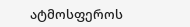ატმოსფეროს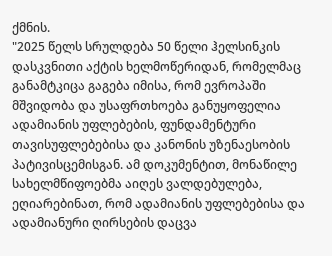ქმნის.
"2025 წელს სრულდება 50 წელი ჰელსინკის დასკვნითი აქტის ხელმოწერიდან, რომელმაც განამტკიცა გაგება იმისა, რომ ევროპაში მშვიდობა და უსაფრთხოება განუყოფელია ადამიანის უფლებების, ფუნდამენტური თავისუფლებებისა და კანონის უზენაესობის პატივისცემისგან. ამ დოკუმენტით, მონაწილე სახელმწიფოებმა აიღეს ვალდებულება, ეღიარებინათ, რომ ადამიანის უფლებებისა და ადამიანური ღირსების დაცვა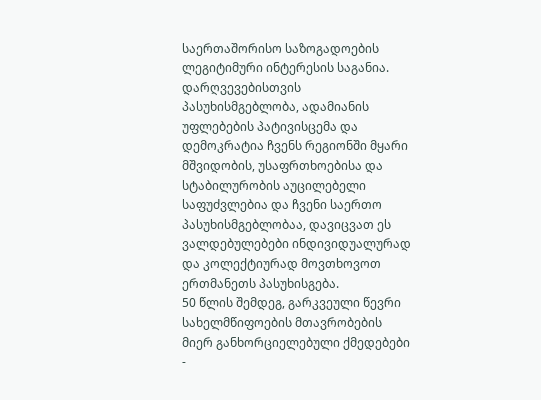საერთაშორისო საზოგადოების ლეგიტიმური ინტერესის საგანია. დარღვევებისთვის პასუხისმგებლობა, ადამიანის უფლებების პატივისცემა და დემოკრატია ჩვენს რეგიონში მყარი მშვიდობის, უსაფრთხოებისა და სტაბილურობის აუცილებელი საფუძვლებია და ჩვენი საერთო პასუხისმგებლობაა, დავიცვათ ეს ვალდებულებები ინდივიდუალურად და კოლექტიურად მოვთხოვოთ ერთმანეთს პასუხისგება.
50 წლის შემდეგ, გარკვეული წევრი სახელმწიფოების მთავრობების მიერ განხორციელებული ქმედებები -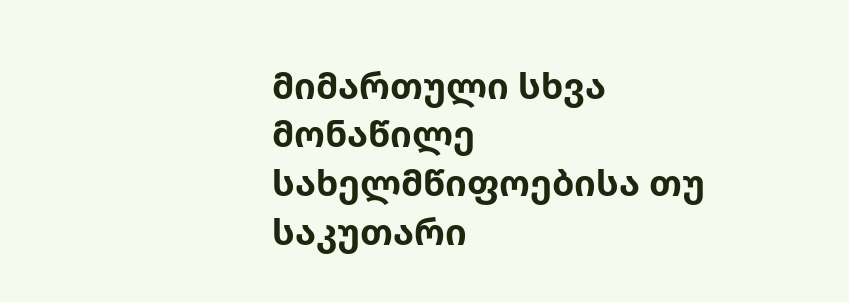მიმართული სხვა მონაწილე სახელმწიფოებისა თუ საკუთარი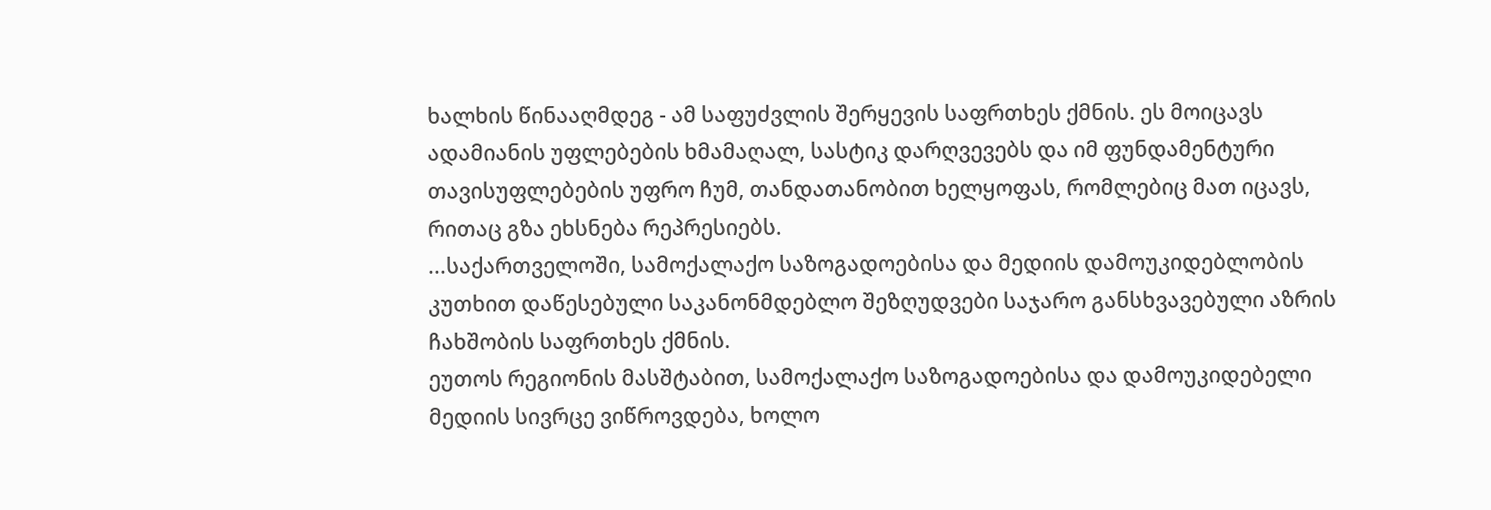ხალხის წინააღმდეგ - ამ საფუძვლის შერყევის საფრთხეს ქმნის. ეს მოიცავს ადამიანის უფლებების ხმამაღალ, სასტიკ დარღვევებს და იმ ფუნდამენტური თავისუფლებების უფრო ჩუმ, თანდათანობით ხელყოფას, რომლებიც მათ იცავს, რითაც გზა ეხსნება რეპრესიებს.
...საქართველოში, სამოქალაქო საზოგადოებისა და მედიის დამოუკიდებლობის კუთხით დაწესებული საკანონმდებლო შეზღუდვები საჯარო განსხვავებული აზრის ჩახშობის საფრთხეს ქმნის.
ეუთოს რეგიონის მასშტაბით, სამოქალაქო საზოგადოებისა და დამოუკიდებელი მედიის სივრცე ვიწროვდება, ხოლო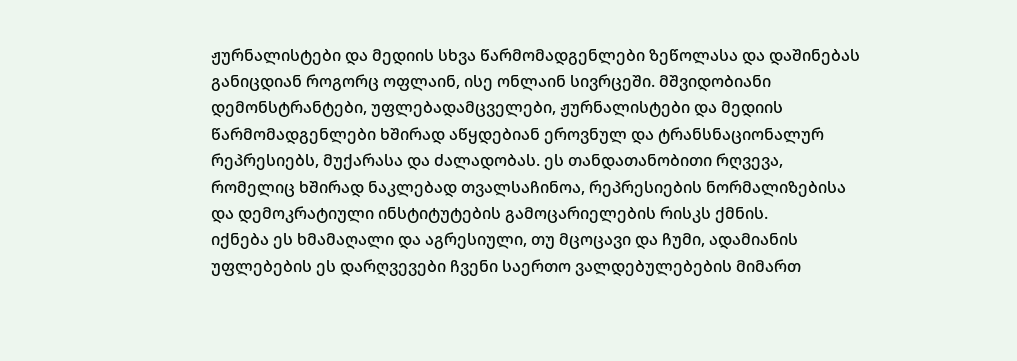ჟურნალისტები და მედიის სხვა წარმომადგენლები ზეწოლასა და დაშინებას განიცდიან როგორც ოფლაინ, ისე ონლაინ სივრცეში. მშვიდობიანი დემონსტრანტები, უფლებადამცველები, ჟურნალისტები და მედიის წარმომადგენლები ხშირად აწყდებიან ეროვნულ და ტრანსნაციონალურ რეპრესიებს, მუქარასა და ძალადობას. ეს თანდათანობითი რღვევა, რომელიც ხშირად ნაკლებად თვალსაჩინოა, რეპრესიების ნორმალიზებისა და დემოკრატიული ინსტიტუტების გამოცარიელების რისკს ქმნის.
იქნება ეს ხმამაღალი და აგრესიული, თუ მცოცავი და ჩუმი, ადამიანის უფლებების ეს დარღვევები ჩვენი საერთო ვალდებულებების მიმართ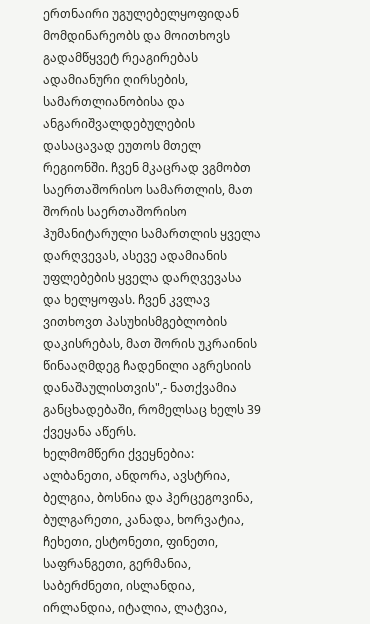ერთნაირი უგულებელყოფიდან მომდინარეობს და მოითხოვს გადამწყვეტ რეაგირებას ადამიანური ღირსების, სამართლიანობისა და ანგარიშვალდებულების დასაცავად ეუთოს მთელ რეგიონში. ჩვენ მკაცრად ვგმობთ საერთაშორისო სამართლის, მათ შორის საერთაშორისო ჰუმანიტარული სამართლის ყველა დარღვევას, ასევე ადამიანის უფლებების ყველა დარღვევასა და ხელყოფას. ჩვენ კვლავ ვითხოვთ პასუხისმგებლობის დაკისრებას, მათ შორის უკრაინის წინააღმდეგ ჩადენილი აგრესიის დანაშაულისთვის",- ნათქვამია განცხადებაში, რომელსაც ხელს 39 ქვეყანა აწერს.
ხელმომწერი ქვეყნებია: ალბანეთი, ანდორა, ავსტრია, ბელგია, ბოსნია და ჰერცეგოვინა, ბულგარეთი, კანადა, ხორვატია, ჩეხეთი, ესტონეთი, ფინეთი, საფრანგეთი, გერმანია, საბერძნეთი, ისლანდია, ირლანდია, იტალია, ლატვია,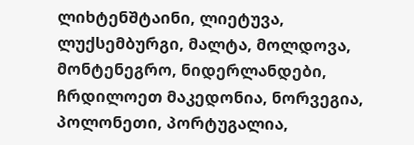ლიხტენშტაინი, ლიეტუვა, ლუქსემბურგი, მალტა, მოლდოვა, მონტენეგრო, ნიდერლანდები, ჩრდილოეთ მაკედონია, ნორვეგია, პოლონეთი, პორტუგალია,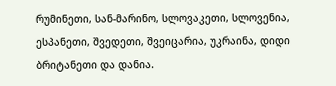რუმინეთი, სან-მარინო, სლოვაკეთი, სლოვენია, ესპანეთი, შვედეთი, შვეიცარია, უკრაინა, დიდი ბრიტანეთი და დანია.